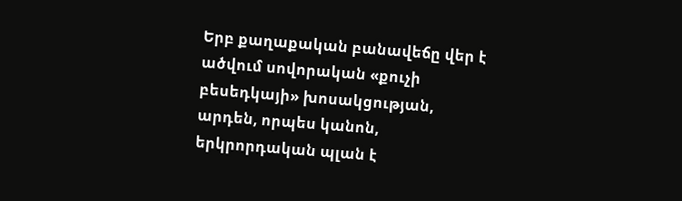Երբ քաղաքական բանավեճը վեր է ածվում սովորական «քուչի բեսեդկայի» խոսակցության, արդեն, որպես կանոն, երկրորդական պլան է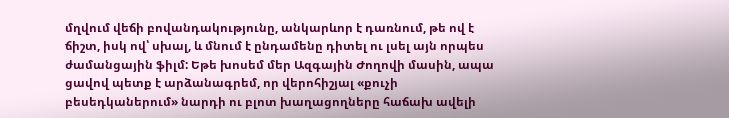մղվում վեճի բովանդակությունը, անկարևոր է դառնում, թե ով է ճիշտ, իսկ ով՝ սխալ, և մնում է ընդամենը դիտել ու լսել այն որպես ժամանցային ֆիլմ: Եթե խոսեմ մեր Ազգային Ժողովի մասին, ապա ցավով պետք է արձանագրեմ, որ վերոհիշյալ «քուչի բեսեդկաներում» նարդի ու բլոտ խաղացողները հաճախ ավելի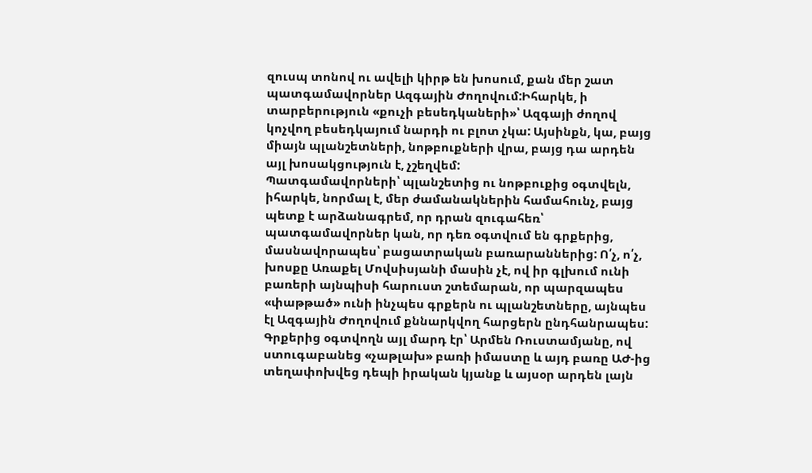զուսպ տոնով ու ավելի կիրթ են խոսում, քան մեր շատ պատգամավորներ Ազգային Ժողովում:Իհարկե, ի տարբերություն «քուչի բեսեդկաների»՝ Ազգայի ժողով կոչվող բեսեդկայում նարդի ու բլոտ չկա: Այսինքն, կա, բայց միայն պլանշետների, նոթբուքների վրա, բայց դա արդեն այլ խոսակցություն է, չշեղվեմ:
Պատգամավորների՝ պլանշետից ու նոթբուքից օգտվելն, իհարկե, նորմալ է, մեր ժամանակներին համահունչ, բայց պետք է արձանագրեմ, որ դրան զուգահեռ՝ պատգամավորներ կան, որ դեռ օգտվում են գրքերից, մասնավորապես՝ բացատրական բառարաններից: Ո՛չ, ո՛չ, խոսքը Առաքել Մովսիսյանի մասին չէ, ով իր գլխում ունի բառերի այնպիսի հարուստ շտեմարան, որ պարզապես «փաթթած» ունի ինչպես գրքերն ու պլանշետները, այնպես էլ Ազգային Ժողովում քննարկվող հարցերն ընդհանրապես: Գրքերից օգտվողն այլ մարդ էր՝ Արմեն Ռուստամյանը, ով ստուգաբանեց «չաթլախ» բառի իմաստը և այդ բառը ԱԺ-ից տեղափոխվեց դեպի իրական կյանք և այսօր արդեն լայն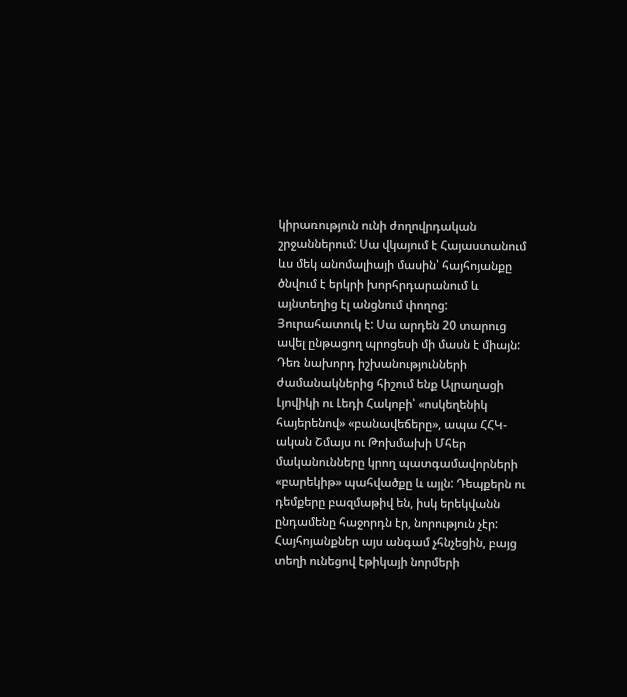կիրառություն ունի ժողովրդական շրջաններում: Սա վկայում է Հայաստանում ևս մեկ անոմալիայի մասին՝ հայհոյանքը ծնվում է երկրի խորհրդարանում և այնտեղից էլ անցնում փողոց: Յուրահատուկ է: Սա արդեն 20 տարուց ավել ընթացող պրոցեսի մի մասն է միայն: Դեռ նախորդ իշխանությունների ժամանակներից հիշում ենք Ալրաղացի Լյովիկի ու Լեդի Հակոբի՝ «ոսկեղենիկ հայերենով» «բանավեճերը», ապա ՀՀԿ-ական Շմայս ու Թոխմախի Մհեր մականունները կրող պատգամավորների «բարեկիթ» պահվածքը և այլն: Դեպքերն ու դեմքերը բազմաթիվ են, իսկ երեկվանն ընդամենը հաջորդն էր, նորություն չէր:
Հայհոյանքներ այս անգամ չհնչեցին, բայց տեղի ունեցով էթիկայի նորմերի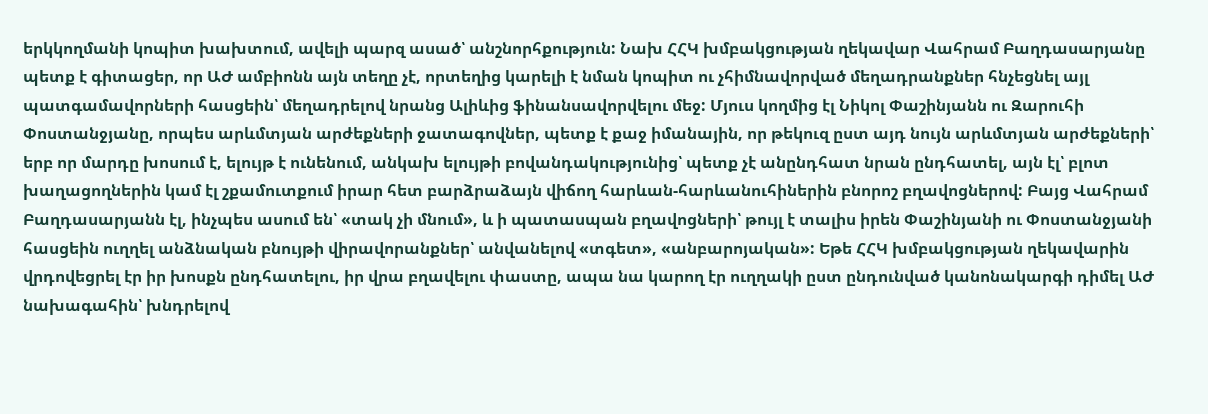երկկողմանի կոպիտ խախտում, ավելի պարզ ասած՝ անշնորհքություն: Նախ ՀՀԿ խմբակցության ղեկավար Վահրամ Բաղդասարյանը պետք է գիտացեր, որ ԱԺ ամբիոնն այն տեղը չէ, որտեղից կարելի է նման կոպիտ ու չհիմնավորված մեղադրանքներ հնչեցնել այլ պատգամավորների հասցեին՝ մեղադրելով նրանց Ալիևից ֆինանսավորվելու մեջ: Մյուս կողմից էլ Նիկոլ Փաշինյանն ու Զարուհի Փոստանջյանը, որպես արևմտյան արժեքների ջատագովներ, պետք է քաջ իմանային, որ թեկուզ ըստ այդ նույն արևմտյան արժեքների՝ երբ որ մարդը խոսում է, ելույթ է ունենում, անկախ ելույթի բովանդակությունից՝ պետք չէ անընդհատ նրան ընդհատել, այն էլ՝ բլոտ խաղացողներին կամ էլ շքամուտքում իրար հետ բարձրաձայն վիճող հարևան-հարևանուհիներին բնորոշ բղավոցներով: Բայց Վահրամ Բաղդասարյանն էլ, ինչպես ասում են՝ «տակ չի մնում», և ի պատասպան բղավոցների՝ թույլ է տալիս իրեն Փաշինյանի ու Փոստանջյանի հասցեին ուղղել անձնական բնույթի վիրավորանքներ՝ անվանելով «տգետ», «անբարոյական»: Եթե ՀՀԿ խմբակցության ղեկավարին վրդովեցրել էր իր խոսքն ընդհատելու, իր վրա բղավելու փաստը, ապա նա կարող էր ուղղակի ըստ ընդունված կանոնակարգի դիմել ԱԺ նախագահին՝ խնդրելով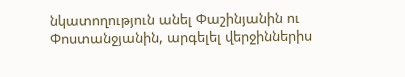նկատողություն անել Փաշինյանին ու Փոստանջյանին, արգելել վերջիններիս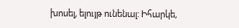խոսել, ելույթ ունենալ: Իհարկե,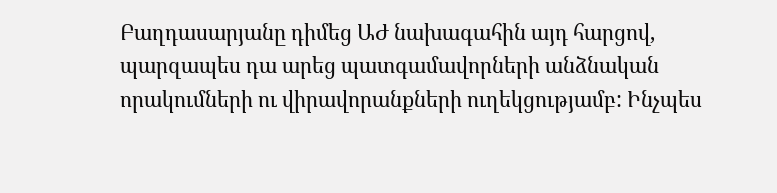Բաղդասարյանը դիմեց ԱԺ նախագահին այդ հարցով, պարզապես դա արեց պատգամավորների անձնական որակումների ու վիրավորանքների ուղեկցությամբ: Ինչպես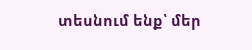տեսնում ենք՝ մեր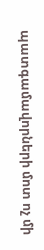պատգամավորների մոտ ոչ մի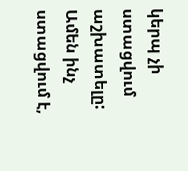կերպ չի ստացվում աշխատելը: Ամեն ինչ ստացվում է,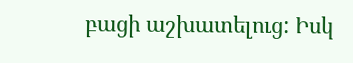բացի աշխատելուց: Իսկ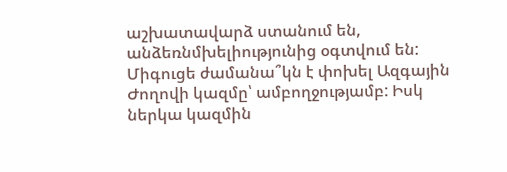աշխատավարձ ստանում են, անձեռնմխելիությունից օգտվում են: Միգուցե ժամանա՞կն է փոխել Ազգային Ժողովի կազմը՝ ամբողջությամբ: Իսկ ներկա կազմին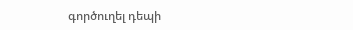գործուղել դեպի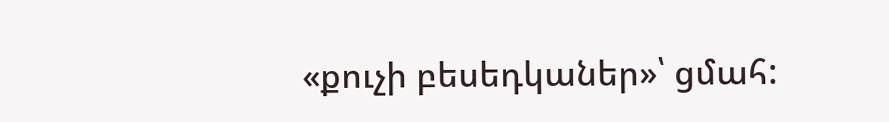«քուչի բեսեդկաներ»՝ ցմահ: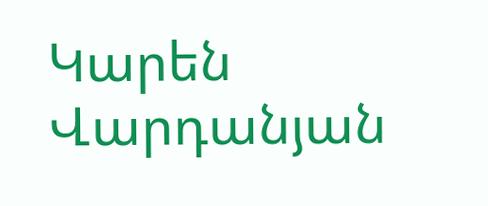Կարեն Վարդանյան